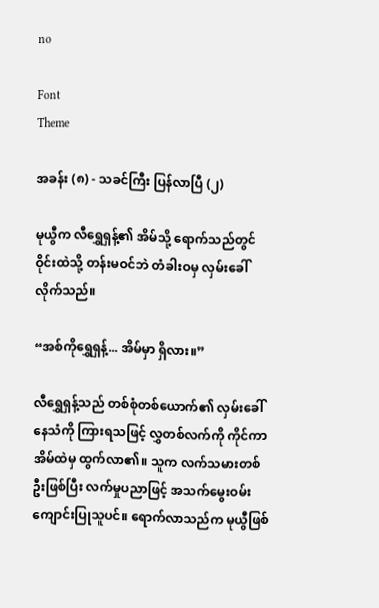no

Font
Theme

အခန်း (၈) - သခင်ကြီး ပြန်လာပြီ (၂)

မုယွီက လီရွှေရှန့်၏ အိမ်သို့ ရောက်သည်တွင် ဝိုင်းထဲသို့ တန်းမဝင်ဘဲ တံခါးဝမှ လှမ်းခေါ်လိုက်သည်။

“အစ်ကိုရွှေရှန့်... အိမ်မှာ ရှိလား။”

လီရွှေရှန့်သည် တစ်စုံတစ်ယောက်၏ လှမ်းခေါ်နေသံကို ကြားရသဖြင့် လွှတစ်လက်ကို ကိုင်ကာ အိမ်ထဲမှ ထွက်လာ၏။ သူက လက်သမားတစ်ဦးဖြစ်ပြီး လက်မှုပညာဖြင့် အသက်မွေးဝမ်းကျောင်းပြုသူပင်။ ရောက်လာသည်က မုယွီဖြစ်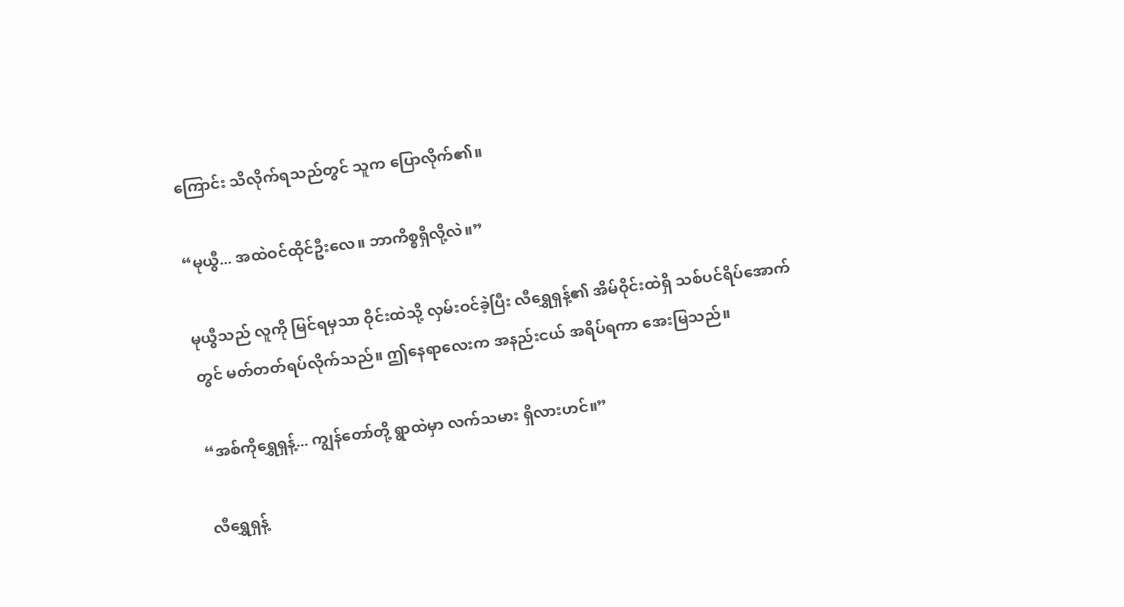ကြောင်း သိလိုက်ရသည်တွင် သူက ပြောလိုက်၏။

“မုယွီ... အထဲဝင်ထိုင်ဦးလေ။ ဘာကိစ္စရှိလို့လဲ။”

မုယွီသည် လူကို မြင်ရမှသာ ဝိုင်းထဲသို့ လှမ်းဝင်ခဲ့ပြီး လီရွှေရှန့်၏ အိမ်ဝိုင်းထဲရှိ သစ်ပင်ရိပ်အောက်တွင် မတ်တတ်ရပ်လိုက်သည်။ ဤနေရာလေးက အနည်းငယ် အရိပ်ရကာ အေးမြသည်။

“အစ်ကိုရွှေရှန့်... ကျွန်တော်တို့ ရွာထဲမှာ လက်သမား ရှိလားဟင်။”

လီရွှေရှန့်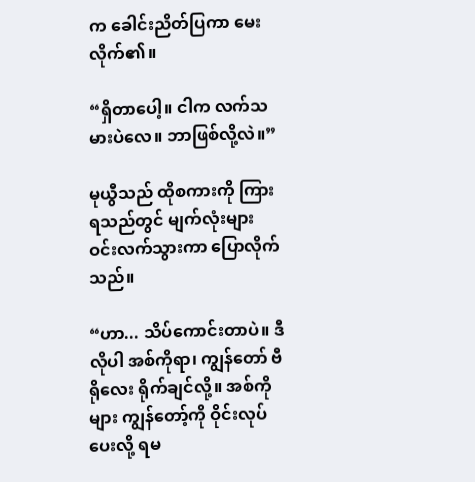က ခေါင်းညိတ်ပြကာ မေးလိုက်၏။

“ရှိတာပေါ့။ ငါက လက်သမားပဲလေ။ ဘာဖြစ်လို့လဲ။”

မုယွီသည် ထိုစကားကို ကြားရသည်တွင် မျက်လုံးများ ဝင်းလက်သွားကာ ပြောလိုက်သည်။

“ဟာ... သိပ်ကောင်းတာပဲ။ ဒီလိုပါ အစ်ကိုရာ၊ ကျွန်တော် ဗီရိုလေး ရိုက်ချင်လို့။ အစ်ကိုများ ကျွန်တော့်ကို ဝိုင်းလုပ်ပေးလို့ ရမ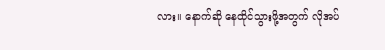လား။ နောက်ဆို နေထိုင်သွားဖို့အတွက် လိုအပ်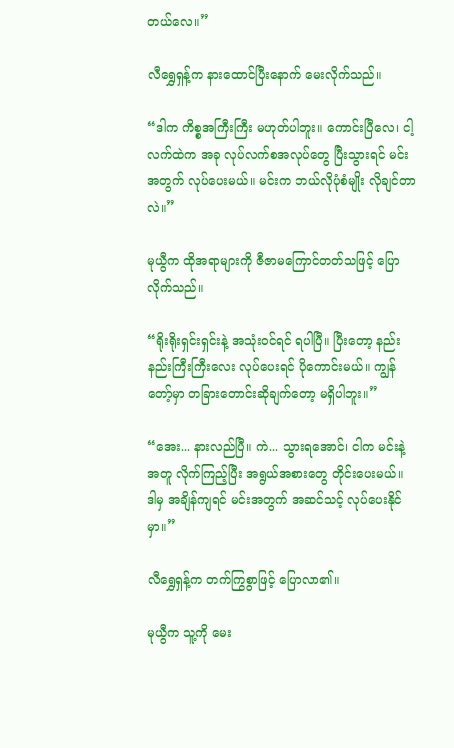တယ်လေ။”

လီရွှေရှန့်က နားထောင်ပြီးနောက် မေးလိုက်သည်။

“ဒါက ကိစ္စအကြီးကြီး မဟုတ်ပါဘူး။ ကောင်းပြီလေ၊ ငါ့လက်ထဲက အခု လုပ်လက်စအလုပ်တွေ ပြီးသွားရင် မင်းအတွက် လုပ်ပေးမယ်။ မင်းက ဘယ်လိုပုံစံမျိုး လိုချင်တာလဲ။”

မုယွီက ထိုအရာများကို ဇီဇာမကြောင်တတ်သဖြင့် ပြောလိုက်သည်။

“ရိုးရိုးရှင်းရှင်းနဲ့ အသုံးဝင်ရင် ရပါပြီ။ ပြီးတော့ နည်းနည်းကြီးကြီးလေး လုပ်ပေးရင် ပိုကောင်းမယ်။ ကျွန်တော့်မှာ တခြားတောင်းဆိုချက်တော့ မရှိပါဘူး။”

“အေး... နားလည်ပြီ။ ကဲ... သွားရအောင်၊ ငါက မင်းနဲ့အတူ လိုက်ကြည့်ပြီး အရွယ်အစားတွေ တိုင်းပေးမယ်။ ဒါမှ အချိန်ကျရင် မင်းအတွက် အဆင်သင့် လုပ်ပေးနိုင်မှာ။”

လီရွှေရှန့်က တက်ကြွစွာဖြင့် ပြောလာ၏။

မုယွီက သူ့ကို မေး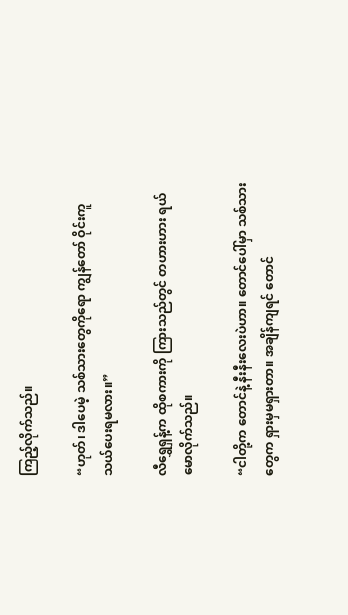ကြည့်လိုက်သည်။

“ဟုတ်၊ ဒါပေမဲ့ သစ်သားတွေကိုရော ကျွန်တော် ဝိုင်းကူသယ်ပေးရမလား။”

လီရွှေရှန့်က ထိုစကားကို ကြားသည်တွင် တဟားဟား ရယ်မောလိုက်သည်။

“ငါတို့က တောင်နဲ့ နီးနီးလေးပဲဟာ။ တောင်ပေါ်မှာ သစ်သားတွေက ရှားမှမရှားတာ။ အချိန်ကျရင် တောင်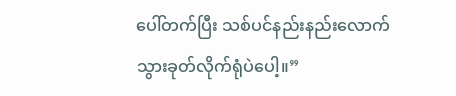ပေါ်တက်ပြီး သစ်ပင်နည်းနည်းလောက် သွားခုတ်လိုက်ရုံပဲပေါ့။”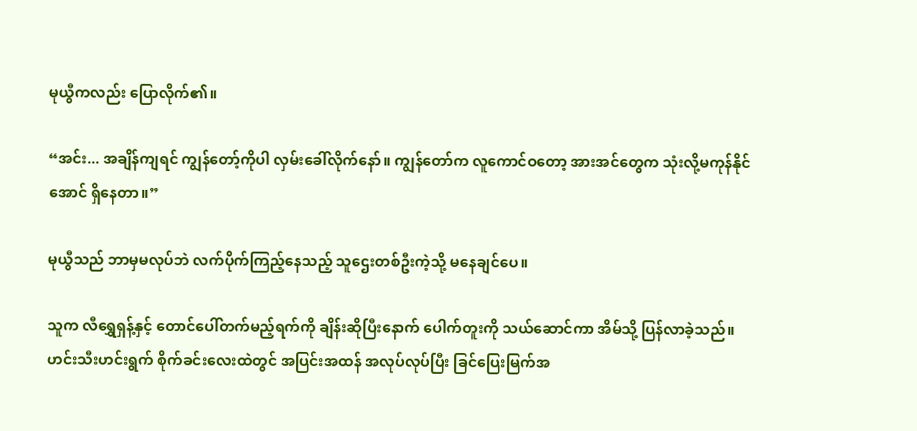မုယွီကလည်း ပြောလိုက်၏။

“အင်း... အချိန်ကျရင် ကျွန်တော့်ကိုပါ လှမ်းခေါ်လိုက်နော်။ ကျွန်တော်က လူကောင်ဝတော့ အားအင်တွေက သုံးလို့မကုန်နိုင်အောင် ရှိနေတာ။”

မုယွီသည် ဘာမှမလုပ်ဘဲ လက်ပိုက်ကြည့်နေသည့် သူဌေးတစ်ဦးကဲ့သို့ မနေချင်ပေ။

သူက လီရွှေရှန့်နှင့် တောင်ပေါ်တက်မည့်ရက်ကို ချိန်းဆိုပြီးနောက် ပေါက်တူးကို သယ်ဆောင်ကာ အိမ်သို့ ပြန်လာခဲ့သည်။ ဟင်းသီးဟင်းရွက် စိုက်ခင်းလေးထဲတွင် အပြင်းအထန် အလုပ်လုပ်ပြီး ခြင်ပြေးမြက်အ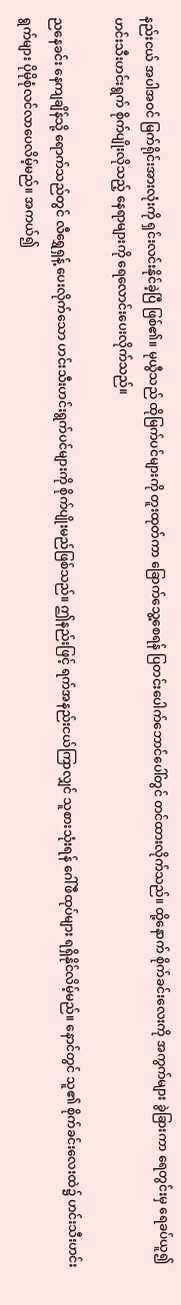နည်းငယ် အပါအဝင် မြက်ရိုင်းအားလုံးကို ရှင်းလင်းနိုင်ခဲ့ပြီ ဖြစ်၏။ မုယွီသည် ထိုမြက်ပင်များကို တူးထုတ်ကာ ခြောက်သွေ့စေရန် ပြတင်းပေါက်ဘောင်ပေါ်တွင် တင်ထားလိုက်သည်။ ထို့နောက် စိုက်ခင်းလေးကို အကွက်များ ခွဲခြားကာ ရေတွင်းမှ ရေခပ်ယူ၍ ဟင်းသီးဟင်းရွက် စိုက်ပျိုးလိုသည့် နေရာများကို ရေလောင်းပေးလိုက်သည်။

ညနေခင်း နေကျချိန်သို့ ရောက်သည်တွင် လီရွှေရှန့် ပေးလိုက်သော ဟင်းသီးဟင်းရွက်ပင်များကို စိုက်ပျိုးမည်ဖြစ်သည်။ ဤနည်းဖြင့် ရက်အနည်းငယ်ကြာလျှင် သူစားသုံးရန် ဂေါ်ဖီထုပ်များ ရရှိနိုင်လိမ့်မည်။ နောင်တွင် သူ၏ စိုက်ခင်းလေးထဲ၌ ဟင်းသီးဟင်းရွက်များ ပိုမိုစုံလင်လာပေလိမ့်မည်။ အကယ်၍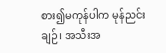စား၍မကုန်ပါက မုန်ညင်းချဉ်၊ အသီးအ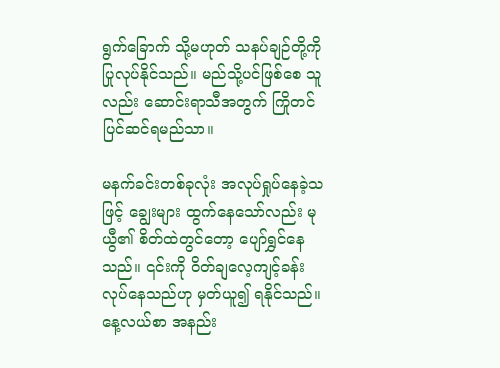ရွက်ခြောက် သို့မဟုတ် သနပ်ချဉ်တို့ကို ပြုလုပ်နိုင်သည်။ မည်သို့ပင်ဖြစ်စေ သူလည်း ဆောင်းရာသီအတွက် ကြိုတင်ပြင်ဆင်ရမည်သာ။

မနက်ခင်းတစ်ခုလုံး အလုပ်ရှုပ်နေခဲ့သဖြင့် ချွေးများ ထွက်နေသော်လည်း မုယွီ၏ စိတ်ထဲတွင်တော့ ပျော်ရွှင်နေသည်။ ၎င်းကို ဝိတ်ချလေ့ကျင့်ခန်း လုပ်နေသည်ဟု မှတ်ယူ၍ ရနိုင်သည်။ နေ့လယ်စာ အနည်း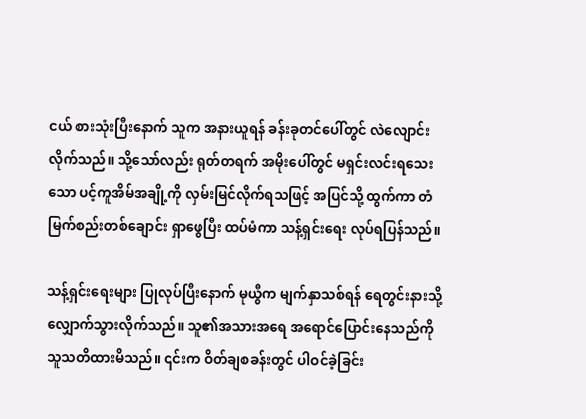ငယ် စားသုံးပြီးနောက် သူက အနားယူရန် ခန်းခုတင်ပေါ်တွင် လဲလျောင်းလိုက်သည်။ သို့သော်လည်း ရုတ်တရက် အမိုးပေါ်တွင် မရှင်းလင်းရသေးသော ပင့်ကူအိမ်အချို့ကို လှမ်းမြင်လိုက်ရသဖြင့် အပြင်သို့ ထွက်ကာ တံမြက်စည်းတစ်ချောင်း ရှာဖွေပြီး ထပ်မံကာ သန့်ရှင်းရေး လုပ်ရပြန်သည်။

သန့်ရှင်းရေးများ ပြုလုပ်ပြီးနောက် မုယွီက မျက်နှာသစ်ရန် ရေတွင်းနားသို့ လျှောက်သွားလိုက်သည်။ သူ၏အသားအရေ အရောင်ပြောင်းနေသည်ကို သူသတိထားမိသည်။ ၎င်းက ဝိတ်ချစခန်းတွင် ပါဝင်ခဲ့ခြင်း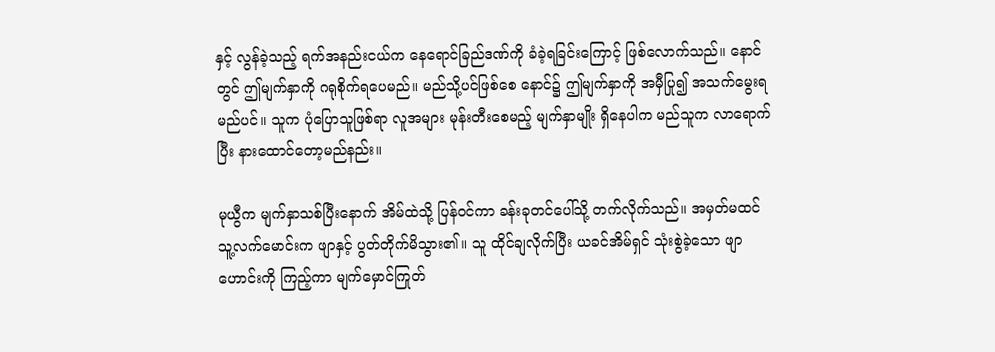နှင့် လွန်ခဲ့သည့် ရက်အနည်းငယ်က နေရောင်ခြည်ဒဏ်ကို ခံခဲ့ရခြင်းကြောင့် ဖြစ်လောက်သည်။ နောင်တွင် ဤမျက်နှာကို ဂရုစိုက်ရပေမည်။ မည်သို့ပင်ဖြစ်စေ နောင်၌ ဤမျက်နှာကို အမှီပြု၍ အသက်မွေးရမည်ပင်။ သူက ပုံပြောသူဖြစ်ရာ လူအများ မုန်းတီးစေမည့် မျက်နှာမျိုး ရှိနေပါက မည်သူက လာရောက်ပြီး နားထောင်တော့မည်နည်း။

မုယွီက မျက်နှာသစ်ပြီးနောက် အိမ်ထဲသို့ ပြန်ဝင်ကာ ခန်းခုတင်ပေါ်သို့ တက်လိုက်သည်။ အမှတ်မထင် သူ့လက်မောင်းက ဖျာနှင့် ပွတ်တိုက်မိသွား၏။ သူ ထိုင်ချလိုက်ပြီး ယခင်အိမ်ရှင် သုံးစွဲခဲ့သော ဖျာဟောင်းကို ကြည့်ကာ မျက်မှောင်ကြုတ်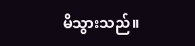မိသွားသည်။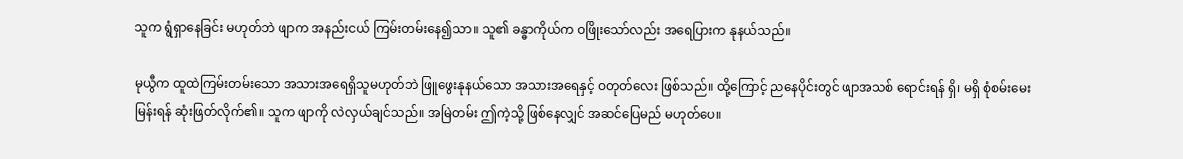သူက ရွံရှာနေခြင်း မဟုတ်ဘဲ ဖျာက အနည်းငယ် ကြမ်းတမ်းနေ၍သာ။ သူ၏ ခန္ဓာကိုယ်က ဝဖြိုးသော်လည်း အရေပြားက နုနယ်သည်။

မုယွီက ထူထဲကြမ်းတမ်းသော အသားအရေရှိသူမဟုတ်ဘဲ ဖြူဖွေးနုနယ်သော အသားအရေနှင့် ဝတုတ်လေး ဖြစ်သည်။ ထို့ကြောင့် ညနေပိုင်းတွင် ဖျာအသစ် ရောင်းရန် ရှိ၊ မရှိ စုံစမ်းမေးမြန်းရန် ဆုံးဖြတ်လိုက်၏။ သူက ဖျာကို လဲလှယ်ချင်သည်။ အမြဲတမ်း ဤကဲ့သို့ ဖြစ်နေလျှင် အဆင်ပြေမည် မဟုတ်ပေ။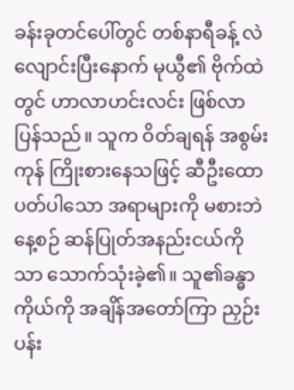ခန်းခုတင်ပေါ်တွင် တစ်နာရီခန့် လဲလျောင်းပြီးနောက် မုယွီ၏ ဗိုက်ထဲတွင် ဟာလာဟင်းလင်း ဖြစ်လာပြန်သည်။ သူက ဝိတ်ချရန် အစွမ်းကုန် ကြိုးစားနေသဖြင့် ဆီဦးထောပတ်ပါသော အရာများကို မစားဘဲ နေ့စဉ် ဆန်ပြုတ်အနည်းငယ်ကိုသာ သောက်သုံးခဲ့၏။ သူ၏ခန္ဓာကိုယ်ကို အချိန်အတော်ကြာ ညှဉ်းပန်း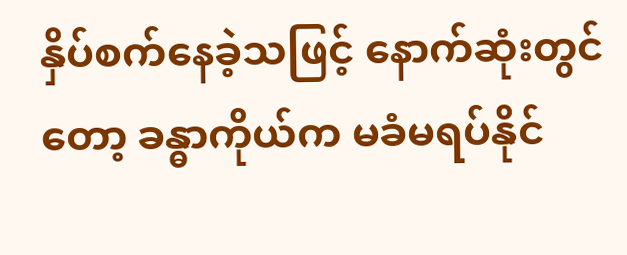နှိပ်စက်နေခဲ့သဖြင့် နောက်ဆုံးတွင်တော့ ခန္ဓာကိုယ်က မခံမရပ်နိုင်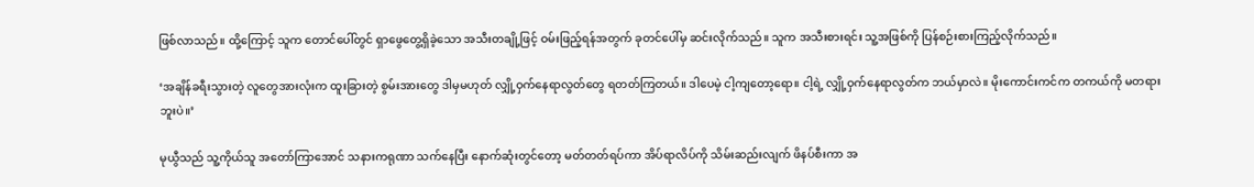ဖြစ်လာသည်။ ထို့ကြောင့် သူက တောင်ပေါ်တွင် ရှာဖွေတွေ့ရှိခဲ့သော အသီးတချို့ဖြင့် ဝမ်းဖြည့်ရန်အတွက် ခုတင်ပေါ်မှ ဆင်းလိုက်သည်။ သူက အသီးစားရင်း သူ့အဖြစ်ကို ပြန်စဉ်းစားကြည့်လိုက်သည်။

‘အချိန်ခရီးသွားတဲ့ လူတွေအားလုံးက ထူးခြားတဲ့ စွမ်းအားတွေ ဒါမှမဟုတ် လျှို့ဝှက်နေရာလွတ်တွေ ရတတ်ကြတယ်။ ဒါပေမဲ့ ငါ့ကျတော့ရော။ ငါ့ရဲ့ လျှို့ဝှက်နေရာလွတ်က ဘယ်မှာလဲ။ မိုးကောင်းကင်က တကယ်ကို မတရားဘူးပဲ။’

မုယွီသည် သူ့ကိုယ်သူ အတော်ကြာအောင် သနားကရုဏာ သက်နေပြီး နောက်ဆုံးတွင်တော့ မတ်တတ်ရပ်ကာ အိပ်ရာလိပ်ကို သိမ်းဆည်းလျက် ဖိနပ်စီးကာ အ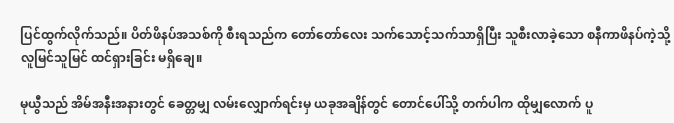ပြင်ထွက်လိုက်သည်။ ပိတ်ဖိနပ်အသစ်ကို စီးရသည်က တော်တော်လေး သက်သောင့်သက်သာရှိပြီး သူစီးလာခဲ့သော စနီကာဖိနပ်ကဲ့သို့ လူမြင်သူမြင် ထင်ရှားခြင်း မရှိချေ။

မုယွီသည် အိမ်အနီးအနားတွင် ခေတ္တမျှ လမ်းလျှောက်ရင်းမှ ယခုအချိန်တွင် တောင်ပေါ်သို့ တက်ပါက ထိုမျှလောက် ပူ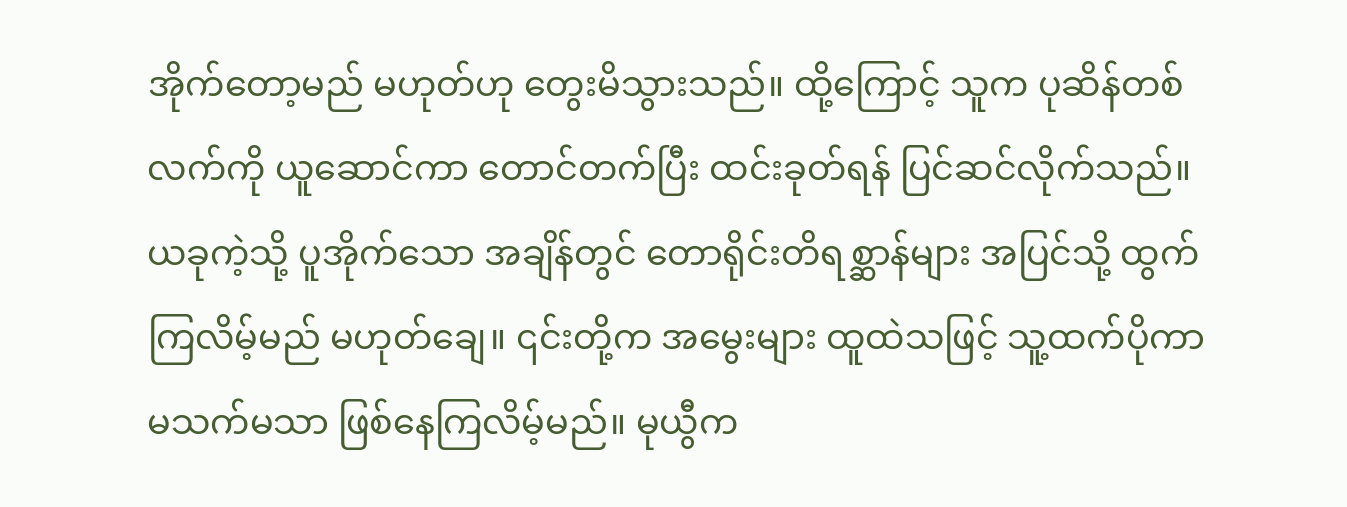အိုက်တော့မည် မဟုတ်ဟု တွေးမိသွားသည်။ ထို့ကြောင့် သူက ပုဆိန်တစ်လက်ကို ယူဆောင်ကာ တောင်တက်ပြီး ထင်းခုတ်ရန် ပြင်ဆင်လိုက်သည်။ ယခုကဲ့သို့ ပူအိုက်သော အချိန်တွင် တောရိုင်းတိရစ္ဆာန်များ အပြင်သို့ ထွက်ကြလိမ့်မည် မဟုတ်ချေ။ ၎င်းတို့က အမွေးများ ထူထဲသဖြင့် သူ့ထက်ပိုကာ မသက်မသာ ဖြစ်နေကြလိမ့်မည်။ မုယွီက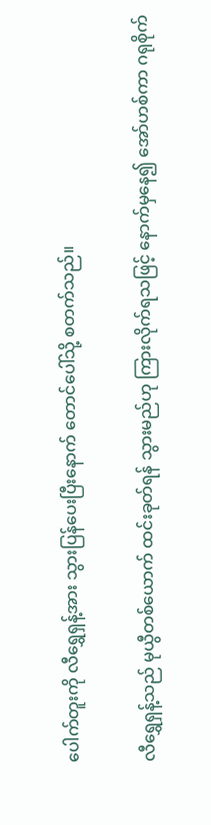ပေါက်တူးကို လီရွှေရှန့်အား သွားပြန်ပေးပြီးနောက် တောင်ပေါ်သို့ စတက်သည်။

လီရွှေရှန့်သည် မုယွီတစ်ယောက် ထင်းခုတ်ရန် သွားမည်ဟု ကြားလိုက်ရသဖြင့် နောက်မှနေ၍ အော်ဟစ်ကာ ဂရုစိုက်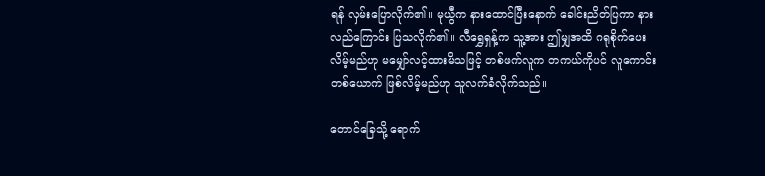ရန် လှမ်းပြောလိုက်၏။ မုယွီက နားထောင်ပြီးနောက် ခေါင်းညိတ်ပြကာ နားလည်ကြောင်း ပြသလိုက်၏။ လီရွှေရှန့်က သူ့အား ဤမျှအထိ ဂရုစိုက်ပေးလိမ့်မည်ဟု မမျှော်လင့်ထားမိသဖြင့် တစ်ဖက်လူက တကယ်ကိုပင် လူကောင်းတစ်ယောက် ဖြစ်လိမ့်မည်ဟု သူလက်ခံလိုက်သည်။

တောင်ခြေသို့ ရောက်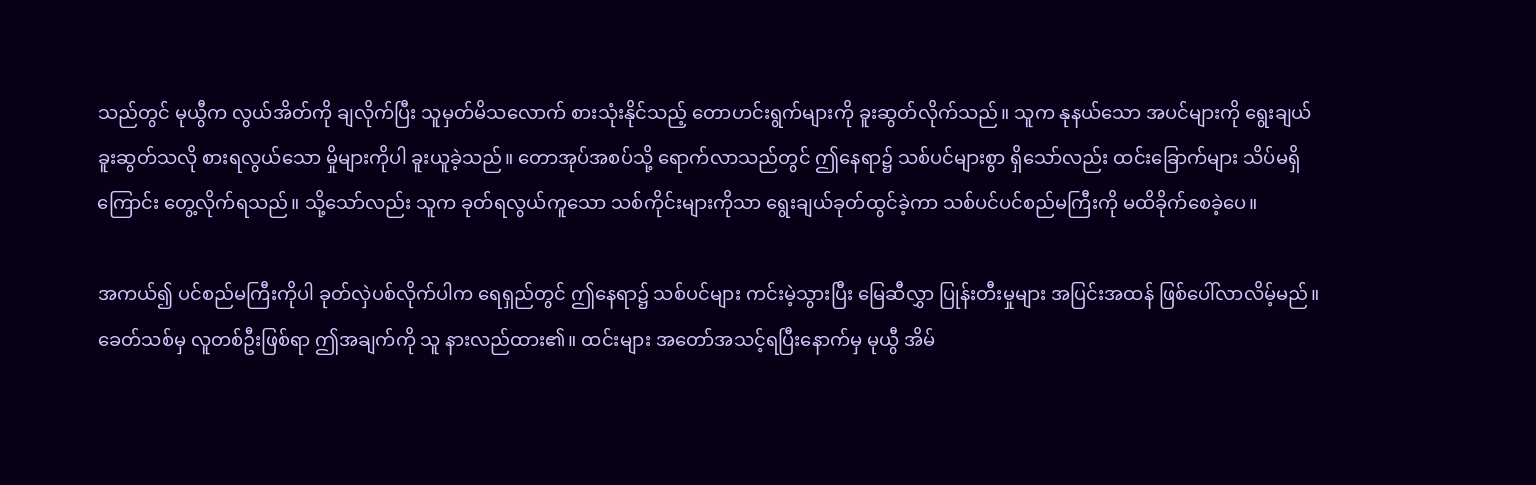သည်တွင် မုယွီက လွယ်အိတ်ကို ချလိုက်ပြီး သူမှတ်မိသလောက် စားသုံးနိုင်သည့် တောဟင်းရွက်များကို ခူးဆွတ်လိုက်သည်။ သူက နုနယ်သော အပင်များကို ရွေးချယ်ခူးဆွတ်သလို စားရလွယ်သော မှိုများကိုပါ ခူးယူခဲ့သည်။ တောအုပ်အစပ်သို့ ရောက်လာသည်တွင် ဤနေရာ၌ သစ်ပင်များစွာ ရှိသော်လည်း ထင်းခြောက်များ သိပ်မရှိကြောင်း တွေ့လိုက်ရသည်။ သို့သော်လည်း သူက ခုတ်ရလွယ်ကူသော သစ်ကိုင်းများကိုသာ ရွေးချယ်ခုတ်ထွင်ခဲ့ကာ သစ်ပင်ပင်စည်မကြီးကို မထိခိုက်စေခဲ့ပေ။

အကယ်၍ ပင်စည်မကြီးကိုပါ ခုတ်လှဲပစ်လိုက်ပါက ရေရှည်တွင် ဤနေရာ၌ သစ်ပင်များ ကင်းမဲ့သွားပြီး မြေဆီလွှာ ပြုန်းတီးမှုများ အပြင်းအထန် ဖြစ်ပေါ်လာလိမ့်မည်။ ခေတ်သစ်မှ လူတစ်ဦးဖြစ်ရာ ဤအချက်ကို သူ နားလည်ထား၏။ ထင်းများ အတော်အသင့်ရပြီးနောက်မှ မုယွီ အိမ်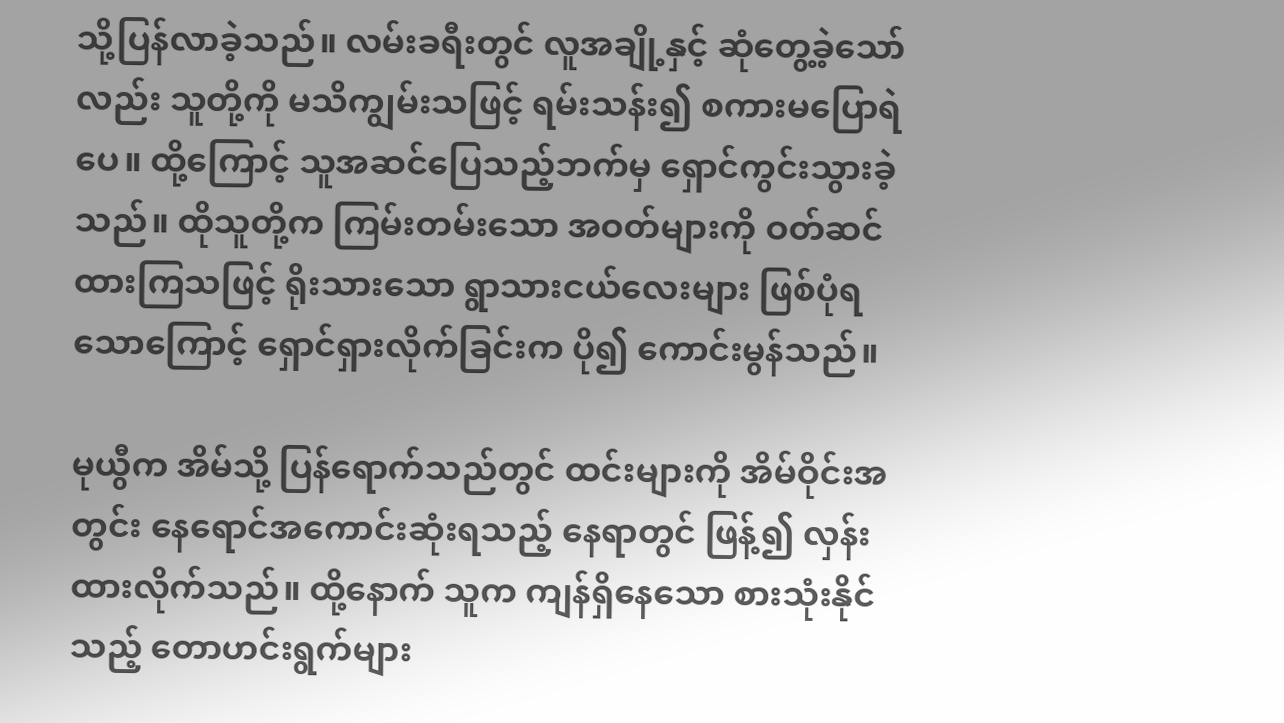သို့ပြန်လာခဲ့သည်။ လမ်းခရီးတွင် လူအချို့နှင့် ဆုံတွေ့ခဲ့သော်လည်း သူတို့ကို မသိကျွမ်းသဖြင့် ရမ်းသန်း၍ စကားမပြောရဲပေ။ ထို့ကြောင့် သူအဆင်ပြေသည့်ဘက်မှ ရှောင်ကွင်းသွားခဲ့သည်။ ထိုသူတို့က ကြမ်းတမ်းသော အဝတ်များကို ဝတ်ဆင်ထားကြသဖြင့် ရိုးသားသော ရွာသားငယ်လေးများ ဖြစ်ပုံရသောကြောင့် ရှောင်ရှားလိုက်ခြင်းက ပို၍ ကောင်းမွန်သည်။

မုယွီက အိမ်သို့ ပြန်ရောက်သည်တွင် ထင်းများကို အိမ်ဝိုင်းအတွင်း နေရောင်အကောင်းဆုံးရသည့် နေရာတွင် ဖြန့်၍ လှန်းထားလိုက်သည်။ ထို့နောက် သူက ကျန်ရှိနေသော စားသုံးနိုင်သည့် တောဟင်းရွက်များ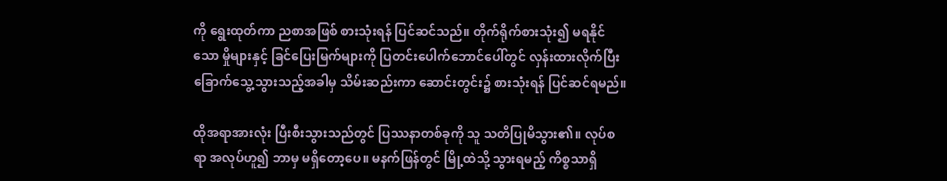ကို ရွေးထုတ်ကာ ညစာအဖြစ် စားသုံးရန် ပြင်ဆင်သည်။ တိုက်ရိုက်စားသုံး၍ မရနိုင်သော မှိုများနှင့် ခြင်ပြေးမြက်များကို ပြတင်းပေါက်ဘောင်ပေါ်တွင် လှန်းထားလိုက်ပြီး ခြောက်သွေ့သွားသည့်အခါမှ သိမ်းဆည်းကာ ဆောင်းတွင်း၌ စားသုံးရန် ပြင်ဆင်ရမည်။

ထိုအရာအားလုံး ပြီးစီးသွားသည်တွင် ပြဿနာတစ်ခုကို သူ သတိပြုမိသွား၏။ လုပ်စရာ အလုပ်ဟူ၍ ဘာမှ မရှိတော့ပေ။ မနက်ဖြန်တွင် မြို့ထဲသို့ သွားရမည့် ကိစ္စသာရှိ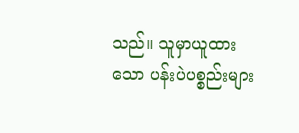သည်။ သူမှာယူထားသော ပန်းပဲပစ္စည်းများ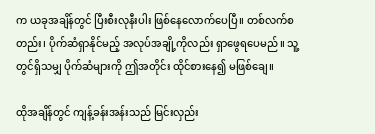က ယခုအချိန်တွင် ပြီးစီးလုနီးပါး ဖြစ်နေလောက်ပေပြီ။ တစ်လက်စတည်း၊ ပိုက်ဆံရှာနိုင်မည့် အလုပ်အချို့ကိုလည်း ရှာဖွေရပေမည်။ သူ့တွင်ရှိသမျှ ပိုက်ဆံများကို ဤအတိုင်း ထိုင်စားနေ၍ မဖြစ်ချေ။

ထိုအချိန်တွင် ကျန့်ခန်းအန်းသည် မြင်းလှည်း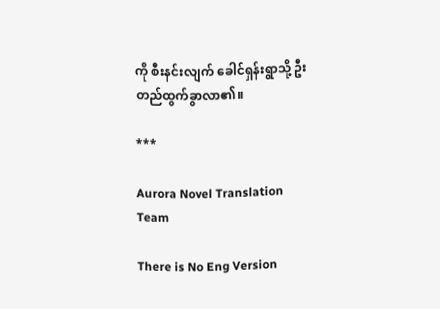ကို စီးနင်းလျက် ခေါင်ရှန်းရွာသို့ ဦးတည်ထွက်ခွာလာ၏။

***

Aurora Novel Translation Team

There is No Eng Version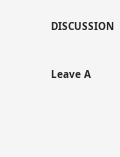DISCUSSION


Leave A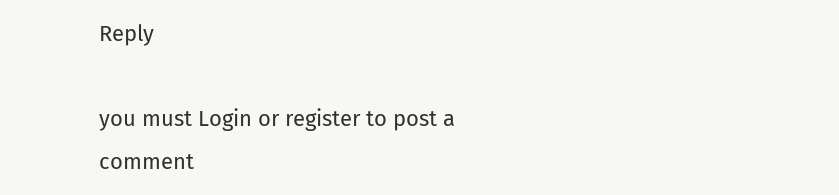Reply

you must Login or register to post a comment